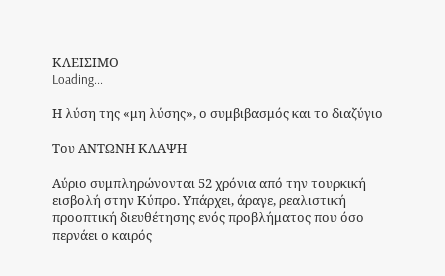ΚΛΕΙΣΙΜΟ
Loading...

Η λύση της «μη λύσης», ο συμβιβασμός και το διαζύγιο

Του ΑΝΤΩΝΗ ΚΛΑΨΗ

Αύριο συμπληρώνονται 52 χρόνια από την τουρκική εισβολή στην Κύπρο. Υπάρχει, άραγε, ρεαλιστική προοπτική διευθέτησης ενός προβλήματος που όσο περνάει ο καιρός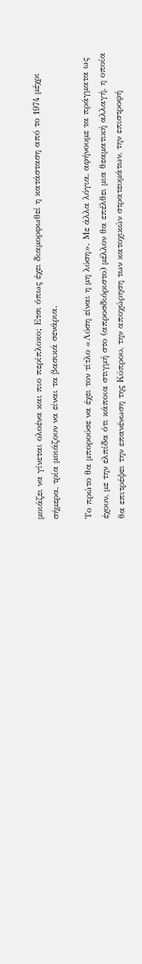μοιάζει να γίνεται ολοένα και πιο περίπλοκο; Ετσι όπως έχει διαμορφωθεί η κατάσταση από το 1974 μέχρι σήμερα, τρία μοιάζουν να είναι τα βασικά σενάρια.

Το πρώτο θα μπορούσε να έχει τον τίτλο «Λύση είναι η μη λύση». Με άλλα λόγια, αφήνουμε τα πράγματα ως έχουν, με την ελπίδα ότι κάποια στιγμή στο (απροσδιόριστο) μέλλον θα επέλθει μια θεαματική αλλαγή, η οποία θα επιτρέψει την επανένωση της Κύπρου, την αποχώρηση των κατοχικών στρατευμάτων, την επιστροφή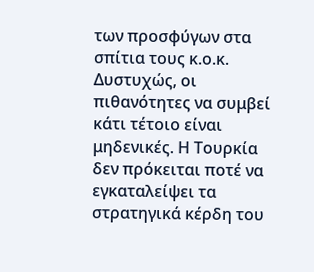των προσφύγων στα σπίτια τους κ.ο.κ. Δυστυχώς, οι πιθανότητες να συμβεί κάτι τέτοιο είναι μηδενικές. Η Τουρκία δεν πρόκειται ποτέ να εγκαταλείψει τα στρατηγικά κέρδη του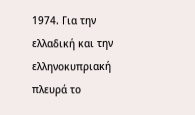1974. Για την ελλαδική και την ελληνοκυπριακή πλευρά το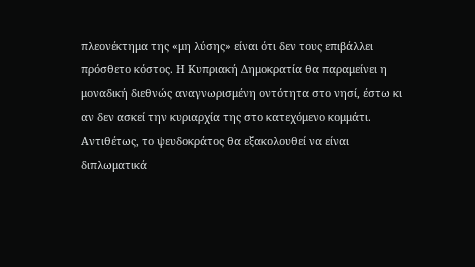πλεονέκτημα της «μη λύσης» είναι ότι δεν τους επιβάλλει πρόσθετο κόστος. Η Κυπριακή Δημοκρατία θα παραμείνει η μοναδική διεθνώς αναγνωρισμένη οντότητα στο νησί, έστω κι αν δεν ασκεί την κυριαρχία της στο κατεχόμενο κομμάτι. Αντιθέτως, το ψευδοκράτος θα εξακολουθεί να είναι διπλωματικά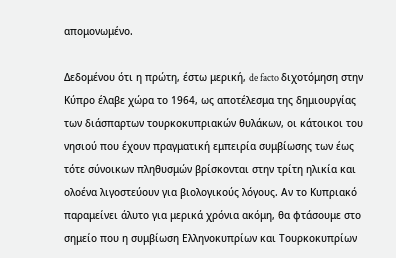απομονωμένο.

Δεδομένου ότι η πρώτη, έστω μερική, de facto διχοτόμηση στην Κύπρο έλαβε χώρα το 1964, ως αποτέλεσμα της δημιουργίας των διάσπαρτων τουρκοκυπριακών θυλάκων, οι κάτοικοι του νησιού που έχουν πραγματική εμπειρία συμβίωσης των έως τότε σύνοικων πληθυσμών βρίσκονται στην τρίτη ηλικία και ολοένα λιγοστεύουν για βιολογικούς λόγους. Aν το Κυπριακό παραμείνει άλυτο για μερικά χρόνια ακόμη, θα φτάσουμε στο σημείο που η συμβίωση Ελληνοκυπρίων και Τουρκοκυπρίων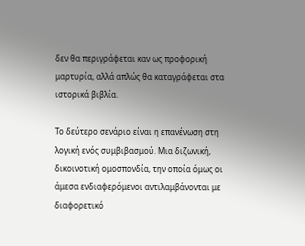δεν θα περιγράφεται καν ως προφορική μαρτυρία, αλλά απλώς θα καταγράφεται στα ιστορικά βιβλία.

Το δεύτερο σενάριο είναι η επανένωση στη λογική ενός συμβιβασμού. Μια διζωνική, δικοινοτική ομοσπονδία, την οποία όμως οι άμεσα ενδιαφερόμενοι αντιλαμβάνονται με διαφορετικό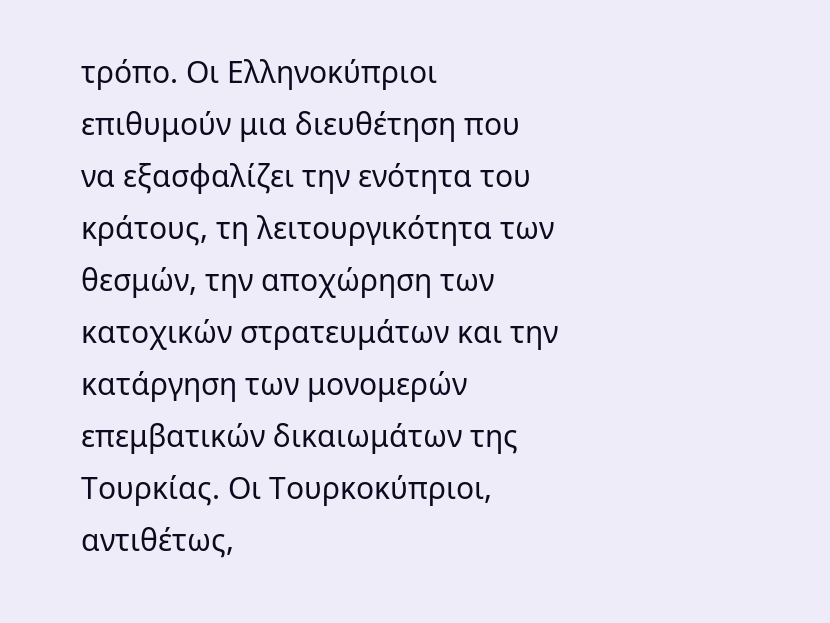τρόπο. Οι Ελληνοκύπριοι επιθυμούν μια διευθέτηση που να εξασφαλίζει την ενότητα του κράτους, τη λειτουργικότητα των θεσμών, την αποχώρηση των κατοχικών στρατευμάτων και την κατάργηση των μονομερών επεμβατικών δικαιωμάτων της Τουρκίας. Οι Τουρκοκύπριοι, αντιθέτως,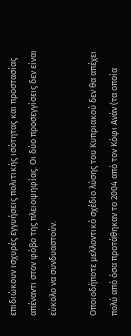επιδιώκουν ισχυρές εγγυήσεις πολιτικής ισότητας και προστασίας απέναντι στον φόβο της πλειοψηφίας. Οι δύο προσεγγίσεις δεν είναι εύκολο να συνδυαστούν.

Οποιοδήποτε μελλοντικό σχέδιο λύσης του Κυπριακού δεν θα απέχει πολύ από όσα προτάθηκαν το 2004 από τον Κόφι Ανάν (τα οποία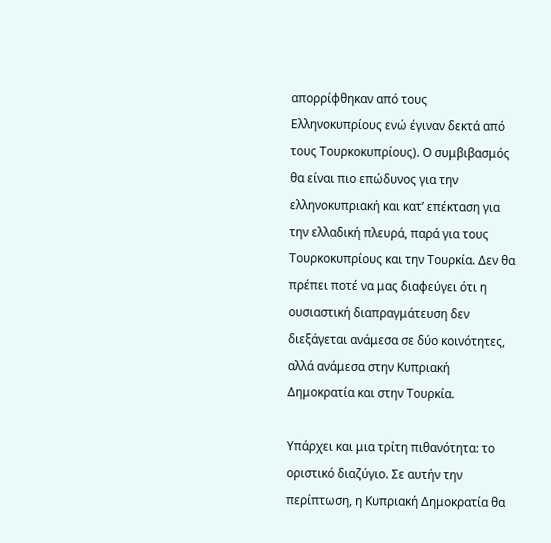απορρίφθηκαν από τους Ελληνοκυπρίους ενώ έγιναν δεκτά από τους Τουρκοκυπρίους). Ο συμβιβασμός θα είναι πιο επώδυνος για την ελληνοκυπριακή και κατ’ επέκταση για την ελλαδική πλευρά, παρά για τους Τουρκοκυπρίους και την Τουρκία. Δεν θα πρέπει ποτέ να μας διαφεύγει ότι η ουσιαστική διαπραγμάτευση δεν διεξάγεται ανάμεσα σε δύο κοινότητες, αλλά ανάμεσα στην Κυπριακή Δημοκρατία και στην Τουρκία.

Υπάρχει και μια τρίτη πιθανότητα: το οριστικό διαζύγιο. Σε αυτήν την περίπτωση, η Κυπριακή Δημοκρατία θα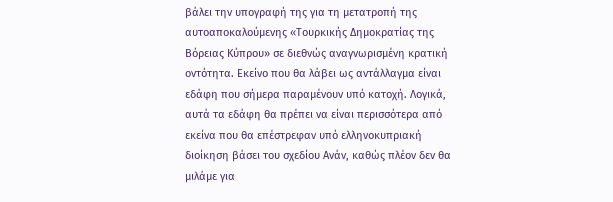βάλει την υπογραφή της για τη μετατροπή της αυτοαποκαλούμενης «Τουρκικής Δημοκρατίας της Βόρειας Κύπρου» σε διεθνώς αναγνωρισμένη κρατική οντότητα. Εκείνο που θα λάβει ως αντάλλαγμα είναι εδάφη που σήμερα παραμένουν υπό κατοχή. Λογικά, αυτά τα εδάφη θα πρέπει να είναι περισσότερα από εκείνα που θα επέστρεφαν υπό ελληνοκυπριακή διοίκηση βάσει του σχεδίου Ανάν, καθώς πλέον δεν θα μιλάμε για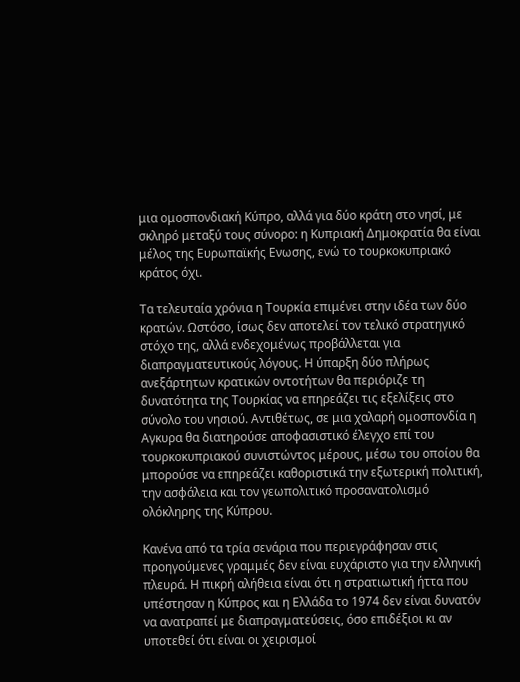μια ομοσπονδιακή Κύπρο, αλλά για δύο κράτη στο νησί, με σκληρό μεταξύ τους σύνορο: η Κυπριακή Δημοκρατία θα είναι μέλος της Ευρωπαϊκής Ενωσης, ενώ το τουρκοκυπριακό κράτος όχι.

Τα τελευταία χρόνια η Τουρκία επιμένει στην ιδέα των δύο κρατών. Ωστόσο, ίσως δεν αποτελεί τον τελικό στρατηγικό στόχο της, αλλά ενδεχομένως προβάλλεται για διαπραγματευτικούς λόγους. Η ύπαρξη δύο πλήρως ανεξάρτητων κρατικών οντοτήτων θα περιόριζε τη δυνατότητα της Τουρκίας να επηρεάζει τις εξελίξεις στο σύνολο του νησιού. Αντιθέτως, σε μια χαλαρή ομοσπονδία η Αγκυρα θα διατηρούσε αποφασιστικό έλεγχο επί του τουρκοκυπριακού συνιστώντος μέρους, μέσω του οποίου θα μπορούσε να επηρεάζει καθοριστικά την εξωτερική πολιτική, την ασφάλεια και τον γεωπολιτικό προσανατολισμό ολόκληρης της Κύπρου.

Κανένα από τα τρία σενάρια που περιεγράφησαν στις προηγούμενες γραμμές δεν είναι ευχάριστο για την ελληνική πλευρά. Η πικρή αλήθεια είναι ότι η στρατιωτική ήττα που υπέστησαν η Κύπρος και η Ελλάδα το 1974 δεν είναι δυνατόν να ανατραπεί με διαπραγματεύσεις, όσο επιδέξιοι κι αν υποτεθεί ότι είναι οι χειρισμοί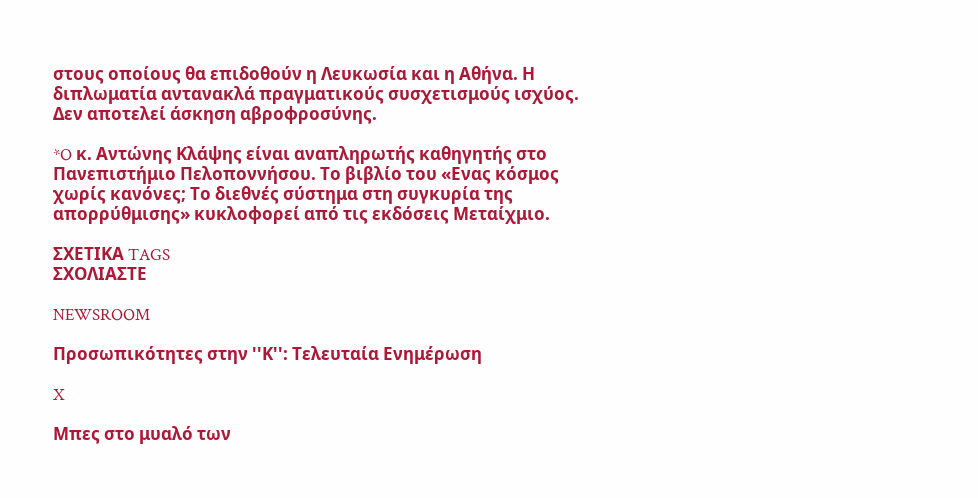στους οποίους θα επιδοθούν η Λευκωσία και η Αθήνα. Η διπλωματία αντανακλά πραγματικούς συσχετισμούς ισχύος. Δεν αποτελεί άσκηση αβροφροσύνης.

*O κ. Αντώνης Κλάψης είναι αναπληρωτής καθηγητής στο Πανεπιστήμιο Πελοποννήσου. Το βιβλίο του «Ενας κόσμος χωρίς κανόνες; Το διεθνές σύστημα στη συγκυρία της απορρύθμισης» κυκλοφορεί από τις εκδόσεις Μεταίχμιο.

ΣΧΕΤΙΚΑ TAGS
ΣΧΟΛΙΑΣΤΕ

NEWSROOM

Προσωπικότητες στην ''Κ'': Τελευταία Ενημέρωση

X

Μπες στο μυαλό των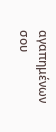αγαπημένων σου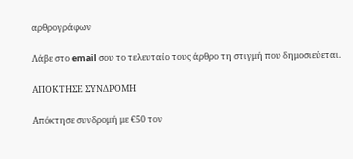αρθρογράφων

Λάβε στο email σου το τελευταίο τους άρθρο τη στιγμή που δημοσιεύεται.

ΑΠΟΚΤΗΣΕ ΣΥΝΔΡΟΜΗ

Απόκτησε συνδρομή με €50 τον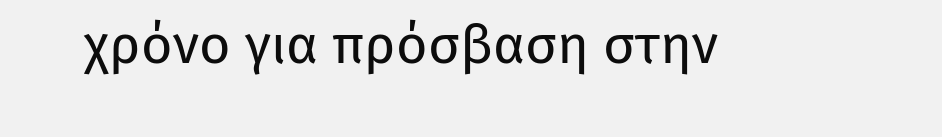χρόνο για πρόσβαση στην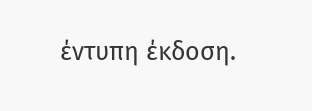έντυπη έκδοση.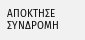ΑΠΟΚΤΗΣΕ ΣΥΝΔΡΟΜΗ